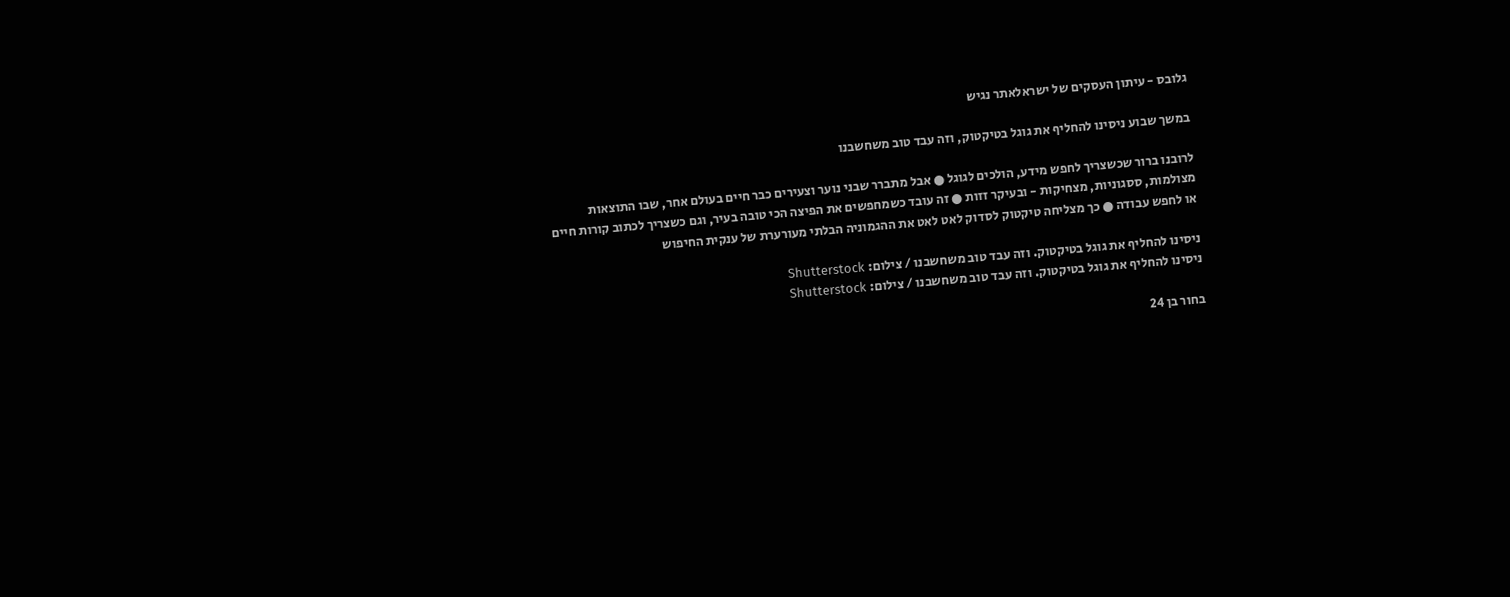גלובס - עיתון העסקים של ישראלאתר נגיש

במשך שבוע ניסינו להחליף את גוגל בטיקטוק, וזה עבד טוב משחשבנו

לרובנו ברור שכשצריך לחפש מידע, הולכים לגוגל ● אבל מתברר שבני נוער וצעירים כבר חיים בעולם אחר, שבו התוצאות מצולמות, ססגוניות, מצחיקות - ובעיקר זזות ● זה עובד כשמחפשים את הפיצה הכי טובה בעיר, וגם כשצריך לכתוב קורות חיים או לחפש עבודה ● כך מצליחה טיקטוק לסדוק לאט לאט את ההגמוניה הבלתי מעורערת של ענקית החיפוש

ניסינו להחליף את גוגל בטיקטוק. וזה עבד טוב משחשבנו / צילום: Shutterstock
ניסינו להחליף את גוגל בטיקטוק. וזה עבד טוב משחשבנו / צילום: Shutterstock

בחור בן 24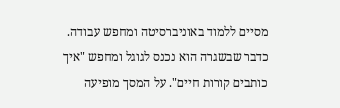מסיים ללמוד באוניברסיטה ומחפש עבודה. כדבר שבשגרה הוא נכנס לגוגל ומחפש "איך כותבים קורות חיים". על המסך מופיעה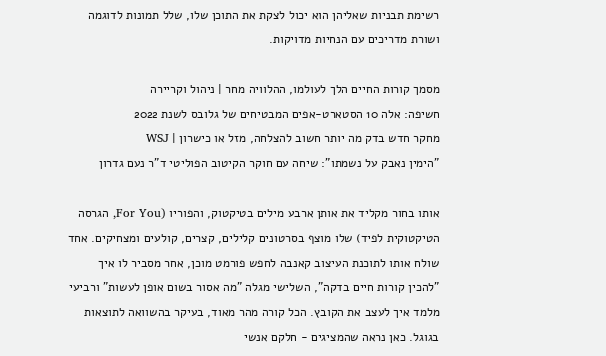רשימת תבניות שאליהן הוא יכול לצקת את התוכן שלו, שלל תמונות לדוגמה ושורת מדריכים עם הנחיות מדויקות.

מסמך קורות החיים הלך לעולמו, ההלוויה מחר | ניהול וקריירה
חשיפה: אלה 10 הסטארט-אפים המבטיחים של גלובס לשנת 2022
מחקר חדש בדק מה יותר חשוב להצלחה, מזל או כישרון | WSJ
"הימין נאבק על נשמתו": שיחה עם חוקר הקיטוב הפוליטי ד"ר נעם גדרון

אותו בחור מקליד את אותן ארבע מילים בטיקטוק, והפוריו (For You, הגרסה הטיקטוקית לפיד) שלו מוצף בסרטונים קלילים, קצרים, קולעים ומצחיקים. אחד שולח אותו לתוכנת העיצוב קאנבה לחפש פורמט מוכן, אחר מסביר לו איך "להכין קורות חיים בדקה", השלישי מגלה "מה אסור בשום אופן לעשות" ורביעי מלמד איך לעצב את הקובץ. הכל קורה מהר מאוד, בעיקר בהשוואה לתוצאות בגוגל. כאן נראה שהמציגים - חלקם אנשי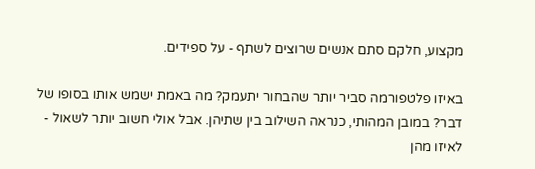מקצוע, חלקם סתם אנשים שרוצים לשתף - על ספידים.

באיזו פלטפורמה סביר יותר שהבחור יתעמק? מה באמת ישמש אותו בסופו של דבר? במובן המהותי, כנראה השילוב בין שתיהן. אבל אולי חשוב יותר לשאול - לאיזו מהן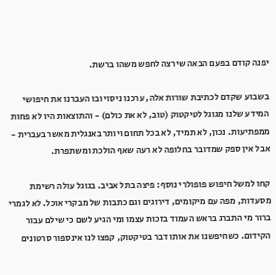יפנה קודם בפעם הבאה שירצה לחפש משהו ברשת.

בשבוע שקדם לכתיבת שורות אלה, ערכנו ניסוי ובו העברנו את חיפושי המידע שלנו מגוגל לטיקטוק (טוב, לא את כולם) - והתוצאות היו לא פחות ממפתיעות. נכון, לא תמיד, לא בכל תחום ויותר באנגלית מאשר בעברית - אבל אין ספק שמדובר בחלופה לא רעה שאף הולכת ומשתפרת.

קחו למשל חיפוש פופולרי נוסף: פיצה בתל אביב. בגוגל עולה רשימת מסעדות, מפה עם מיקומים, דירוגים וגם כתבות של מבקרי אוכל. לא לגמרי ברור מי התברג בראש העמוד בזכות עצמו ומי הגיע לשם כי שילם עבור הקידום. כשחיפשנו את אותו דבר בטיקטוק, קפצו לנו אינספור סרטונים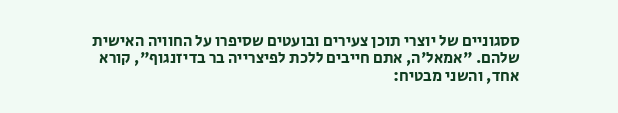ססגוניים של יוצרי תוכן צעירים ובועטים שסיפרו על החוויה האישית שלהם. "אמאל'ה, אתם חייבים ללכת לפיצרייה בר בדיזנגוף", קורא אחד, והשני מבטיח: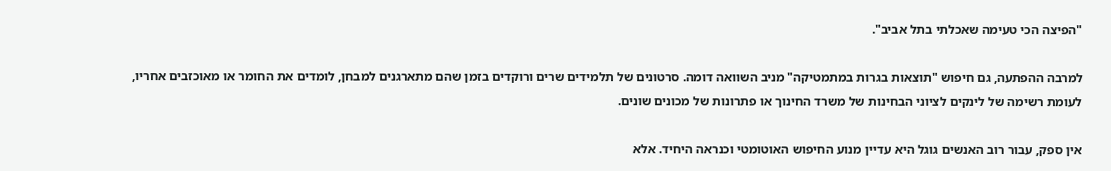"הפיצה הכי טעימה שאכלתי בתל אביב".

למרבה ההפתעה, גם חיפוש "תוצאות בגרות במתמטיקה" מניב השוואה דומה. סרטונים של תלמידים שרים ורוקדים בזמן שהם מתארגנים למבחן, לומדים את החומר או מאוכזבים אחריו, לעומת רשימה של לינקים לציוני הבחינות של משרד החינוך או פתרונות של מכונים שונים.

אין ספק, עבור רוב האנשים גוגל היא עדיין מנוע החיפוש האוטומטי וכנראה היחיד. אלא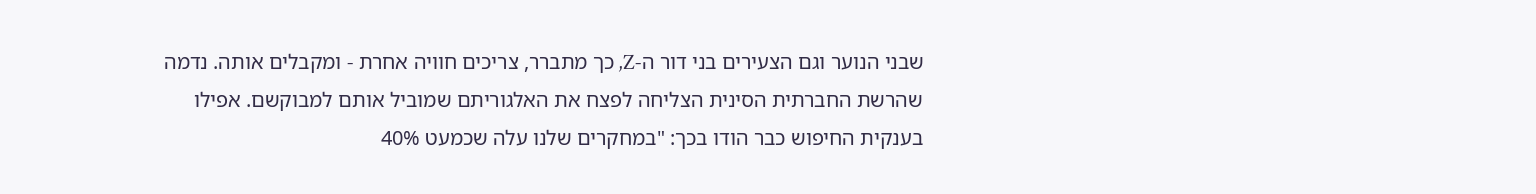שבני הנוער וגם הצעירים בני דור ה-Z, כך מתברר, צריכים חוויה אחרת - ומקבלים אותה. נדמה שהרשת החברתית הסינית הצליחה לפצח את האלגוריתם שמוביל אותם למבוקשם. אפילו בענקית החיפוש כבר הודו בכך: "במחקרים שלנו עלה שכמעט 40%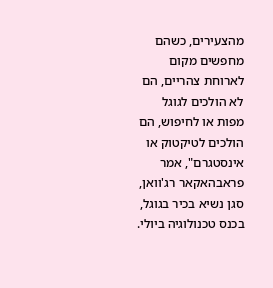מהצעירים, כשהם מחפשים מקום לארוחת צהריים, הם לא הולכים לגוגל מפות או לחיפוש, הם הולכים לטיקטוק או אינסטגרם", אמר פראבהאקאר רג'וואן, סגן נשיא בכיר בגוגל, בכנס טכנולוגיה ביולי.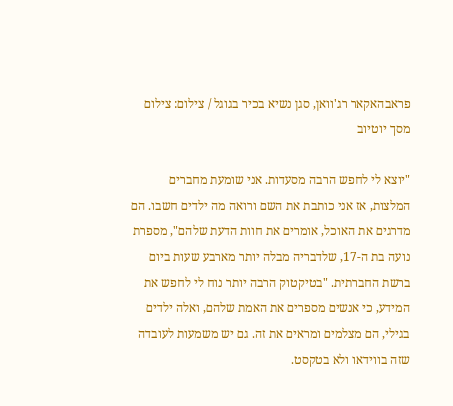פראבהאקאר רג'וואן, סגן נשיא בכיר בגוגל / צילום: צילום מסך יוטיוב

"יוצא לי לחפש הרבה מסעדות. אני שומעת מחברים המלצות, אז אני כותבת את השם ורואה מה ילדים חשבו. הם מדרגים את האוכל, אומרים את חוות הדעת שלהם", מספרת נועה בת ה-17, שלדבריה מבלה יותר מארבע שעות ביום ברשת החברתית. "בטיקטוק הרבה יותר נוח לי לחפש את המידע, כי אנשים מספרים את האמת שלהם, ואלה ילדים בגילי, הם מצלמים ומראים את זה. גם יש משמעות לעובדה שזה בווידאו ולא בטקסט.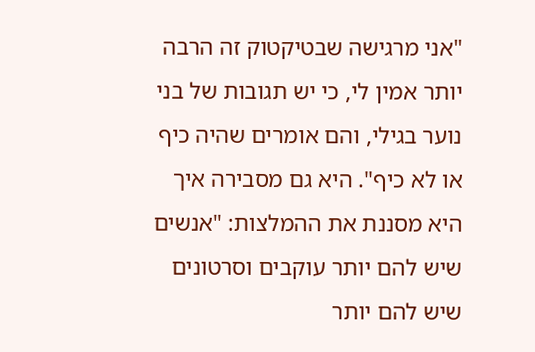"אני מרגישה שבטיקטוק זה הרבה יותר אמין לי, כי יש תגובות של בני נוער בגילי, והם אומרים שהיה כיף או לא כיף". היא גם מסבירה איך היא מסננת את ההמלצות: "אנשים שיש להם יותר עוקבים וסרטונים שיש להם יותר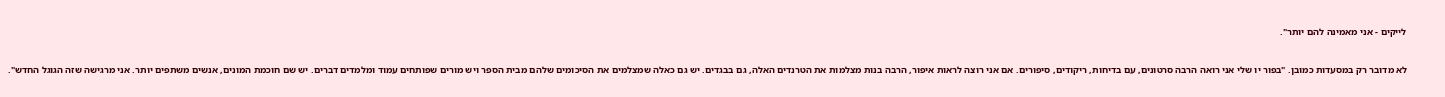לייקים - אני מאמינה להם יותר".

לא מדובר רק במסעדות כמובן. "בפור יו שלי אני רואה הרבה סרטונים, עם בדיחות, ריקודים, סיפורים. אם אני רוצה לראות איפור, הרבה בנות מצלמות את הטרנדים האלה, גם בבגדים. יש גם כאלה שמצלמים את הסיכומים שלהם מבית הספר ויש מורים שפותחים עמוד ומלמדים דברים. יש שם חוכמת המונים, אנשים משתפים יותר. אני מרגישה שזה הגוגל החדש".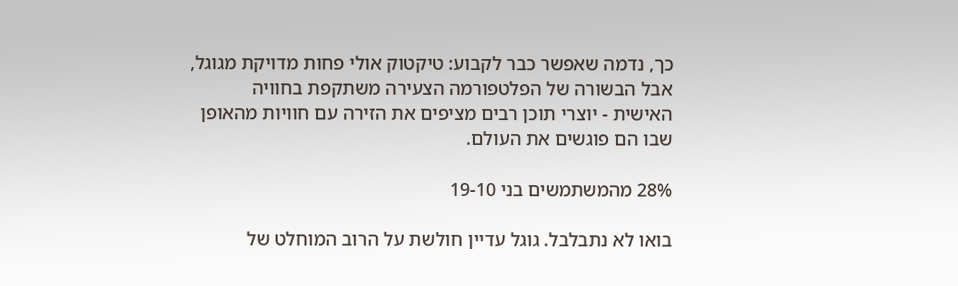כך, נדמה שאפשר כבר לקבוע: טיקטוק אולי פחות מדויקת מגוגל, אבל הבשורה של הפלטפורמה הצעירה משתקפת בחוויה האישית - יוצרי תוכן רבים מציפים את הזירה עם חוויות מהאופן שבו הם פוגשים את העולם.

28% מהמשתמשים בני 19-10

בואו לא נתבלבל. גוגל עדיין חולשת על הרוב המוחלט של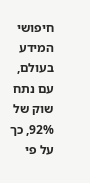חיפושי המידע בעולם, עם נתח שוק של 92%, כך על פי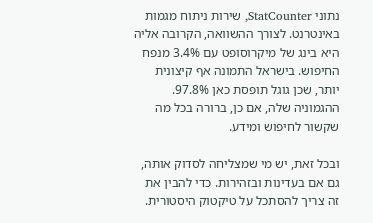נתוני StatCounter, שירות ניתוח מגמות באינטרנט. לצורך ההשוואה, הקרובה אליה היא בינג של מיקרוסופט עם 3.4% מנפח החיפוש. בישראל התמונה אף קיצונית יותר, שכן גוגל תופסת כאן 97.8%. ההגמוניה שלה, אם כן, ברורה בכל מה שקשור לחיפוש ומידע.

ובכל זאת, יש מי שמצליחה לסדוק אותה, גם אם בעדינות ובזהירות. כדי להבין את זה צריך להסתכל על טיקטוק היסטורית.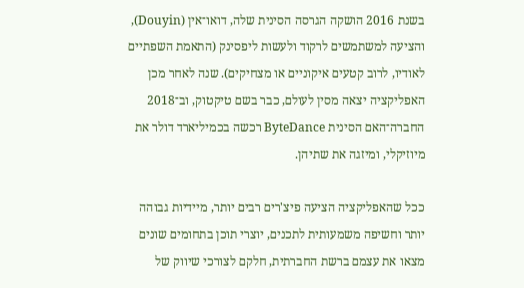בשנת 2016 הושקה הגרסה הסינית שלה, דואו־אין (Douyin), והציעה למשתמשים לרקוד ולעשות ליפסינק (התאמת השפתיים לאודיו, לרוב קטעים איקוניים או מצחיקים). שנה לאחר מכן האפליקציה יצאה מסין לעולם, כבר בשם טיקטוק, וב־2018 החברה־האם הסינית ByteDance רכשה בכמיליארד דולר את מיוזיקלי, ומיזגה את שתיהן.

ככל שהאפליקציה הציעה פיצ'רים רבים יותר, מיידיות גבוהה יותר וחשיפה משמעותית לתכנים, יוצרי תוכן בתחומים שונים מצאו את עצמם ברשת החברתית, חלקם לצורכי שיווק של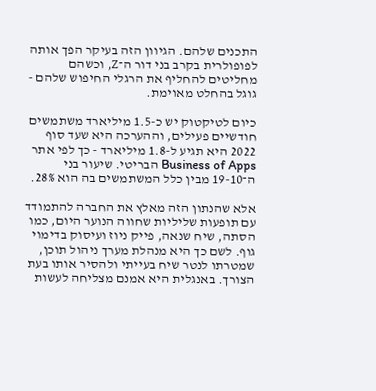התכנים שלהם. הגיוון הזה בעיקר הפך אותה לפופולרית בקרב בני דור ה־Z, וכשהם מחליטים להחליף את הרגלי החיפוש שלהם - גוגל בהחלט מאוימת.

כיום לטיקטוק יש כ-1.5 מיליארד משתמשים חודשיים פעילים, וההערכה היא שעד סוף 2022 היא תגיע ל-1.8 מיליארד - כך לפי אתר Business of Apps הבריטי. שיעור בני ה־19-10 מבין כלל המשתמשים בה הוא 28%.

אלא שהנתון הזה מאלץ את החברה להתמודד עם תופעות שליליות שחווה הנוער היום, כמו הסתה, שיח שנאה, פייק ניוז ועיסוק בדימוי גוף. לשם כך היא מנהלת מערך ניהול תוכן, שמטרתו לנטר שיח בעייתי ולהסיר אותו בעת הצורך. באנגלית היא אמנם מצליחה לעשות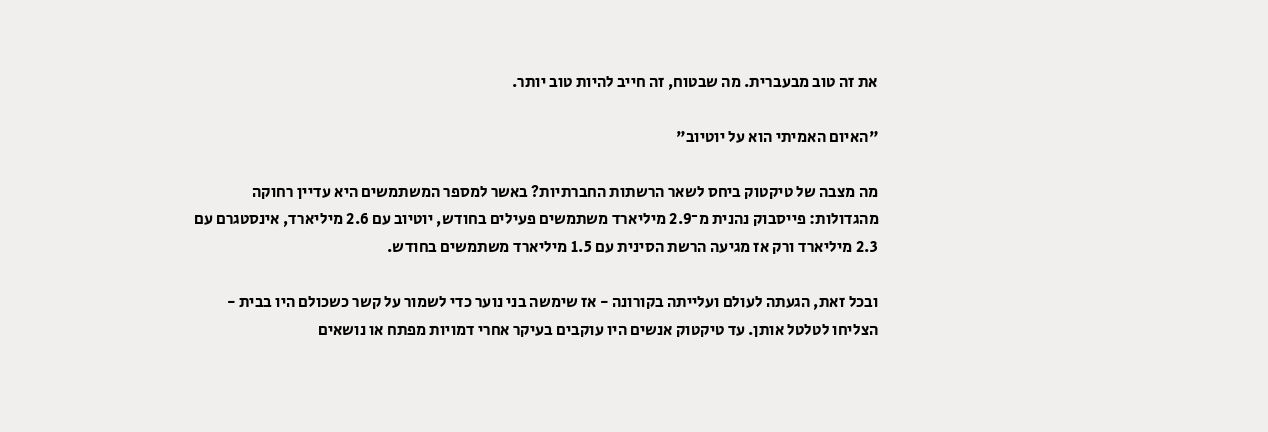את זה טוב מבעברית. מה שבטוח, זה חייב להיות טוב יותר.

"האיום האמיתי הוא על יוטיוב"

מה מצבה של טיקטוק ביחס לשאר הרשתות החברתיות? באשר למספר המשתמשים היא עדיין רחוקה מהגדולות: פייסבוק נהנית מ־2.9 מיליארד משתמשים פעילים בחודש, יוטיוב עם 2.6 מיליארד, אינסטגרם עם 2.3 מיליארד ורק אז מגיעה הרשת הסינית עם 1.5 מיליארד משתמשים בחודש.

ובכל זאת, הגעתה לעולם ועלייתה בקורונה - אז שימשה בני נוער כדי לשמור על קשר כשכולם היו בבית - הצליחו לטלטל אותן. עד טיקטוק אנשים היו עוקבים בעיקר אחרי דמויות מפתח או נושאים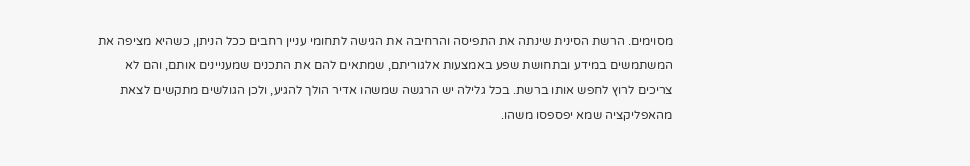מסוימים. הרשת הסינית שינתה את התפיסה והרחיבה את הגישה לתחומי עניין רחבים ככל הניתן, כשהיא מציפה את המשתמשים במידע ובתחושת שפע באמצעות אלגוריתם, שמתאים להם את התכנים שמעניינים אותם, והם לא צריכים לרוץ לחפש אותו ברשת. בכל גלילה יש הרגשה שמשהו אדיר הולך להגיע, ולכן הגולשים מתקשים לצאת מהאפליקציה שמא יפספסו משהו.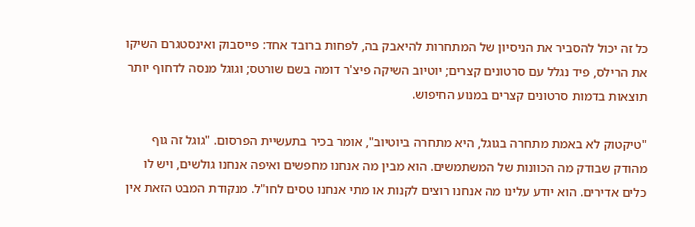כל זה יכול להסביר את הניסיון של המתחרות להיאבק בה, לפחות ברובד אחד: פייסבוק ואינסטגרם השיקו את הרילס, פיד נגלל עם סרטונים קצרים; יוטיוב השיקה פיצ'ר דומה בשם שורטס; וגוגל מנסה לדחוף יותר תוצאות בדמות סרטונים קצרים במנוע החיפוש.

"טיקטוק לא באמת מתחרה בגוגל, היא מתחרה ביוטיוב", אומר בכיר בתעשיית הפרסום. "גוגל זה גוף מהודק שבודק מה הכוונות של המשתמשים. הוא מבין מה אנחנו מחפשים ואיפה אנחנו גולשים, ויש לו כלים אדירים. הוא יודע עלינו מה אנחנו רוצים לקנות או מתי אנחנו טסים לחו"ל. מנקודת המבט הזאת אין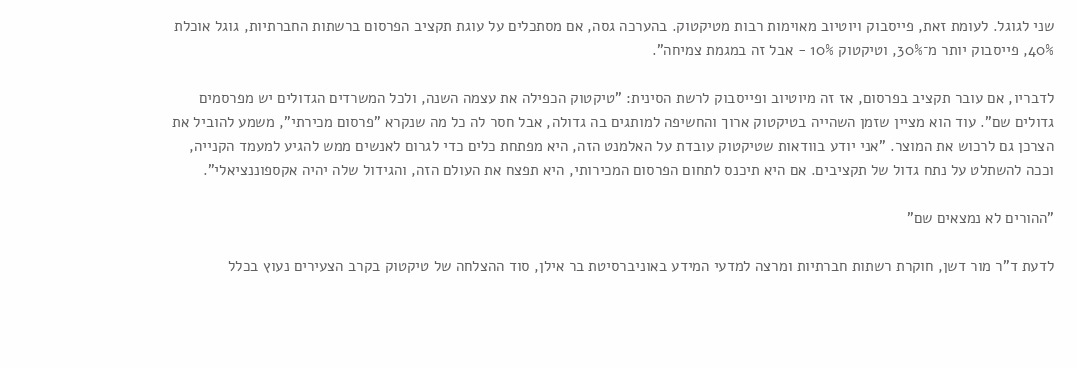שני לגוגל. לעומת זאת, פייסבוק ויוטיוב מאוימות רבות מטיקטוק. בהערכה גסה, אם מסתכלים על עוגת תקציב הפרסום ברשתות החברתיות, גוגל אוכלת 40%, פייסבוק יותר מ־30%, וטיקטוק 10% - אבל זה במגמת צמיחה".

לדבריו, אם עובר תקציב בפרסום, אז זה מיוטיוב ופייסבוק לרשת הסינית: "טיקטוק הכפילה את עצמה השנה, ולכל המשרדים הגדולים יש מפרסמים גדולים שם". עוד הוא מציין שזמן השהייה בטיקטוק ארוך והחשיפה למותגים בה גדולה, אבל חסר לה כל מה שנקרא "פרסום מכירתי", משמע להוביל את הצרכן גם לרכוש את המוצר. "אני יודע בוודאות שטיקטוק עובדת על האלמנט הזה, היא מפתחת כלים כדי לגרום לאנשים ממש להגיע למעמד הקנייה, וככה להשתלט על נתח גדול של תקציבים. אם היא תיכנס לתחום הפרסום המכירותי, היא תפצח את העולם הזה, והגידול שלה יהיה אקספוננציאלי".

"ההורים לא נמצאים שם"

לדעת ד"ר מור דשן, חוקרת רשתות חברתיות ומרצה למדעי המידע באוניברסיטת בר אילן, סוד ההצלחה של טיקטוק בקרב הצעירים נעוץ בכלל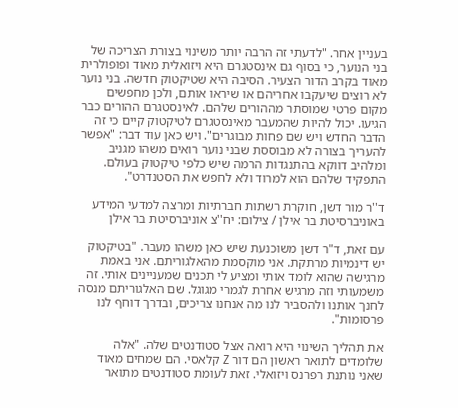בעניין אחר. "לדעתי זה הרבה יותר משינוי בצורת הצריכה של בני הנוער, כי בסוף גם אינסטגרם היא ויזואלית מאוד ופופולרית מאוד בקרב הדור הצעיר. הסיבה היא שטיקטוק חדשה. בני נוער לא רוצים שיעקבו אחריהם או שיראו אותם, ולכן מחפשים מקום פרטי שמוסתר מההורים שלהם. לאינסטגרם ההורים כבר הגיעו. יכול להיות שהמעבר מאינסטגרם לטיקטוק קיים כי זה הדבר החדש ויש שם פחות מבוגרים". ויש כאן עוד דבר: "אפשר להעריך בצורה לא מבוססת שבני נוער רואים משהו מגניב ומלהיב דווקא בהתנגדות הרמה שיש כלפי טיקטוק בעולם. התפקיד שלהם הוא למרוד ולא לחפש את הסטנדרט".

ד''ר מור דשן, חוקרת רשתות חברתיות ומרצה למדעי המידע באוניברסיטת בר אילן / צילום: יח''צ אוניברסיטת בר אילן

עם זאת, ד"ר דשן משוכנעת שיש כאן משהו מעבר. "בטיקטוק יש דינמיות מרתקת. אני מוקסמת מהאלגוריתם. אני באמת מרגישה שהוא לומד אותי ומציע לי תכנים שמעניינים אותי. זה משמעותי וזה מרגיש אחרת לגמרי מגוגל. שם האלגוריתם מנסה לחנך אותנו ולהסביר לנו מה אנחנו צריכים, ובדרך דוחף לנו פרסומות".

את תהליך השינוי היא רואה אצל סטודנטים שלה. "אלה שלומדים לתואר ראשון הם דור Z קלאסי. הם שמחים מאוד שאני נותנת רפרנס ויזואלי. זאת לעומת סטודנטים מתואר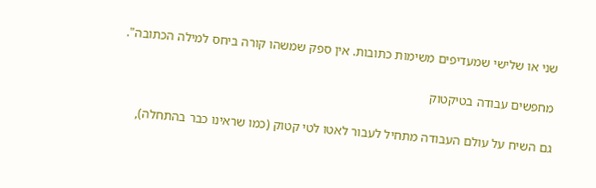שני או שלישי שמעדיפים משימות כתובות. אין ספק שמשהו קורה ביחס למילה הכתובה".

מחפשים עבודה בטיקטוק

גם השיח על עולם העבודה מתחיל לעבור לאטו לטי קטוק (כמו שראינו כבר בהתחלה),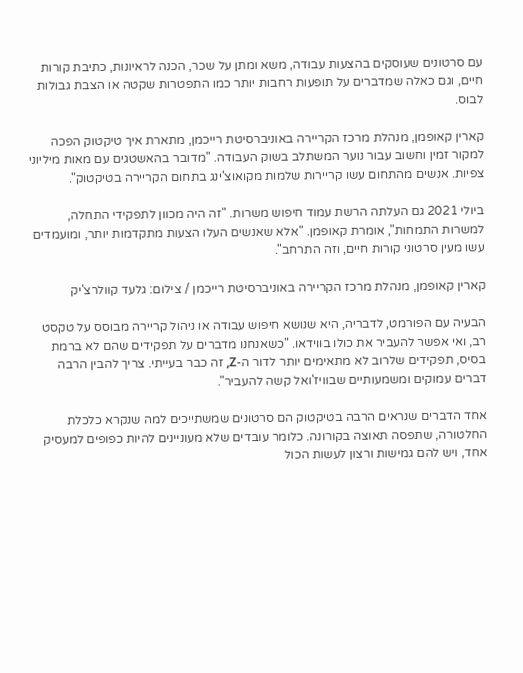עם סרטונים שעוסקים בהצעות עבודה, משא ומתן על שכר, הכנה לראיונות, כתיבת קורות חיים, וגם כאלה שמדברים על תופעות רחבות יותר כמו התפטרות שקטה או הצבת גבולות לבוס.

קארין קאופמן, מנהלת מרכז הקריירה באוניברסיטת רייכמן, מתארת איך טיקטוק הפכה למקור זמין וחשוב עבור נוער המשתלב בשוק העבודה. "מדובר בהאשטגים עם מאות מיליוני צפיות. אנשים מהתחום עשו קריירות שלמות מקואוצ'ינג בתחום הקריירה בטיקטוק".

ביולי 2021 גם העלתה הרשת עמוד חיפוש משרות. "זה היה מכוון לתפקידי התחלה, למשרות התמחות", אומרת קאופמן. "אלא שאנשים העלו הצעות מתקדמות יותר, ומועמדים עשו מעין סרטוני קורות חיים, וזה התרחב".

קארין קאופמן, מנהלת מרכז הקריירה באוניברסיטת רייכמן / צילום: גלעד קוולרצ'יק

הבעיה עם הפורמט, לדבריה, היא שנושא חיפוש עבודה או ניהול קריירה מבוסס על טקסט רב, ואי אפשר להעביר את כולו בווידאו. "כשאנחנו מדברים על תפקידים שהם לא ברמת בסיס, תפקידים שלרוב לא מתאימים יותר לדור ה-Z, זה כבר בעייתי. צריך להבין הרבה דברים עמוקים ומשמעותיים שבוויז'ואל קשה להעביר".

אחד הדברים שנראים הרבה בטיקטוק הם סרטונים שמשתייכים למה שנקרא כלכלת החלטורה, שתפסה תאוצה בקורונה. כלומר עובדים שלא מעוניינים להיות כפופים למעסיק אחד, ויש להם גמישות ורצון לעשות הכול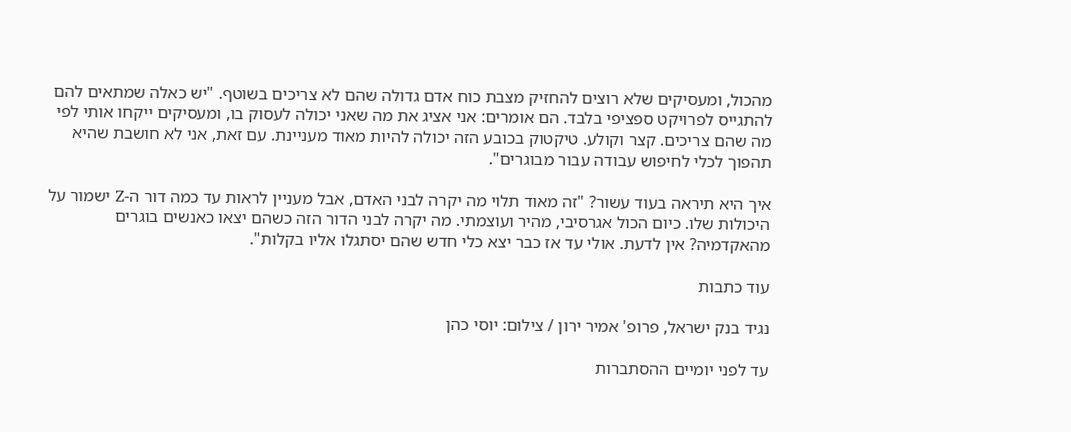מהכול, ומעסיקים שלא רוצים להחזיק מצבת כוח אדם גדולה שהם לא צריכים בשוטף. "יש כאלה שמתאים להם להתגייס לפרויקט ספציפי בלבד. הם אומרים: אני אציג את מה שאני יכולה לעסוק בו, ומעסיקים ייקחו אותי לפי מה שהם צריכים. קצר וקולע. טיקטוק בכובע הזה יכולה להיות מאוד מעניינת. עם זאת, אני לא חושבת שהיא תהפוך לכלי לחיפוש עבודה עבור מבוגרים".

איך היא תיראה בעוד עשור? "זה מאוד תלוי מה יקרה לבני האדם, אבל מעניין לראות עד כמה דור ה-Z ישמור על היכולות שלו. כיום הכול אגרסיבי, מהיר ועוצמתי. מה יקרה לבני הדור הזה כשהם יצאו כאנשים בוגרים מהאקדמיה? אין לדעת. אולי עד אז כבר יצא כלי חדש שהם יסתגלו אליו בקלות".

עוד כתבות

נגיד בנק ישראל, פרופ' אמיר ירון / צילום: יוסי כהן

עד לפני יומיים ההסתברות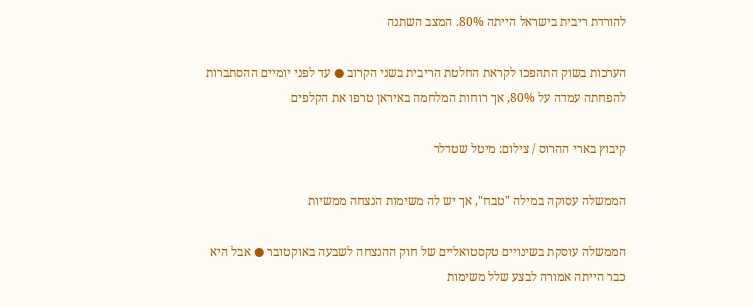להורדת ריבית בישראל הייתה 80%. המצב השתנה

הערכות בשוק התהפכו לקראת החלטת הריבית בשני הקרוב ● עד לפני יומיים ההסתברות להפחתה עמדה על 80%, אך רוחות המלחמה באיראן טרפו את הקלפים

קיבוץ בארי ההרוס / צילום: מיטל שטדלר

הממשלה עסוקה במילה "טבח", אך יש לה משימות הנצחה ממשיות

הממשלה עוסקת בשינויים טקסטואליים של חוק ההנצחה לשבעה באוקטובר ● אבל היא כבר הייתה אמורה לבצע שלל משימות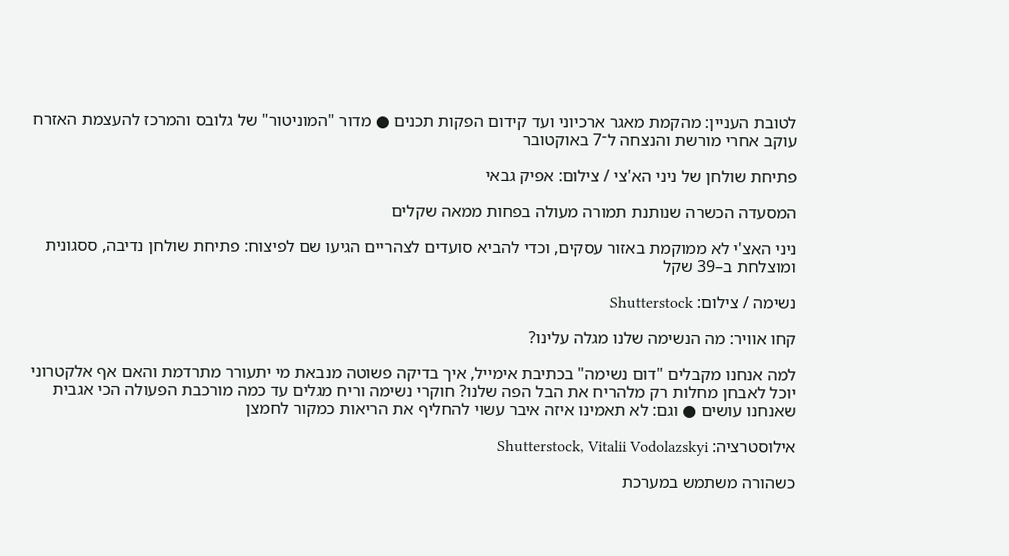לטובת העניין: מהקמת מאגר ארכיוני ועד קידום הפקות תכנים ● מדור "המוניטור" של גלובס והמרכז להעצמת האזרח עוקב אחרי מורשת והנצחה ל־7 באוקטובר

פתיחת שולחן של ניני הא'צי / צילום: אפיק גבאי

המסעדה הכשרה שנותנת תמורה מעולה בפחות ממאה שקלים

ניני האצ'י לא ממוקמת באזור עסקים, וכדי להביא סועדים לצהריים הגיעו שם לפיצוח: פתיחת שולחן נדיבה, ססגונית ומוצלחת ב–39 שקל

נשימה / צילום: Shutterstock

קחו אוויר: מה הנשימה שלנו מגלה עלינו?

למה אנחנו מקבלים "דום נשימה" בכתיבת אימייל, איך בדיקה פשוטה מנבאת מי יתעורר מתרדמת והאם אף אלקטרוני יוכל לאבחן מחלות רק מלהריח את הבל הפה שלנו? חוקרי נשימה וריח מגלים עד כמה מורכבת הפעולה הכי אגבית שאנחנו עושים ● וגם: לא תאמינו איזה איבר עשוי להחליף את הריאות כמקור לחמצן

אילוסטרציה: Shutterstock, Vitalii Vodolazskyi

כשהורה משתמש במערכת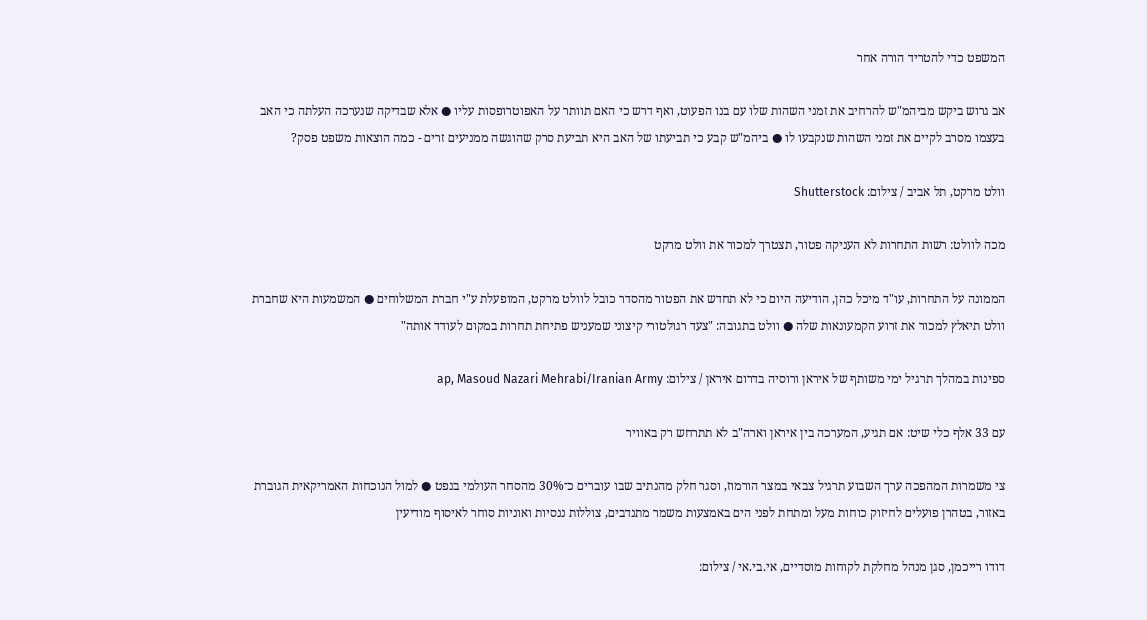המשפט כדי להטריד הורה אחר

אב גרוש ביקש מביהמ"ש להרחיב את זמני השהות שלו עם בנו הפעוט, ואף דרש כי האם תוותר על האפוטרופסות עליו ● אלא שבדיקה שנערכה העלתה כי האב בעצמו מסרב לקיים את זמני השהות שנקבעו לו ● ביהמ"ש קבע כי תביעתו של האב היא תביעת סרק שהוגשה ממניעים זרים - כמה הוצאות משפט פסק?

וולט מרקט, תל אביב / צילום: Shutterstock

מכה לוולט: רשות התחרות לא העניקה פטור, תצטרך למכור את וולט מרקט

הממונה על התחרות, עו"ד מיכל כהן, הודיעה היום כי לא תחדש את הפטור מהסדר כובל לוולט מרקט, המופעלת ע"י חברת המשלוחים ● המשמעות היא שחברת וולט תיאלץ למכור את זרוע הקמעונאות שלה ● וולט בתגובה: "צעד רגולטורי קיצוני שמעניש פתיחת תחרות במקום לעודד אותה"

ספינות במהלך תרגיל ימי משותף של איראן ורוסיה בדרום איראן / צילום: ap, Masoud Nazari Mehrabi/Iranian Army

עם 33 אלף כלי שיט: אם תגיע, המערכה בין איראן וארה"ב לא תתרחש רק באוויר

צי משמרות המהפכה ערך השבוע תרגיל צבאי במצר הורמוז, וסגר חלק מהנתיב שבו עוברים כ־30% מהסחר העולמי בנפט ● למול הנוכחות האמריקאית הגוברת באזור, בטהרן פועלים לחיזוק כוחות מעל ומתחת לפני הים באמצעות משמר מתנדבים, צוללות ננסיות ואוניות סוחר לאיסוף מודיעין

דודו רייכמן, סגן מנהל מחלקת לקוחות מוסדיים, אי.בי.אי / צילום: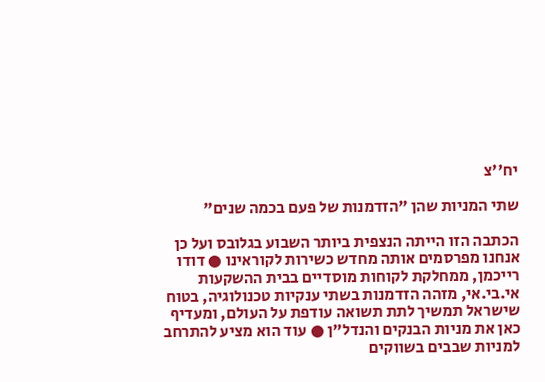יח''צ

שתי המניות שהן "הזדמנות של פעם בכמה שנים"

הכתבה הזו הייתה הנצפית ביותר השבוע בגלובס ועל כן אנחנו מפרסמים אותה מחדש כשירות לקוראינו ● דודו רייכמן, ממחלקת לקוחות מוסדיים בבית ההשקעות אי.בי.אי, מזהה הזדמנות בשתי ענקיות טכנולוגיה, בטוח שישראל תמשיך לתת תשואה עודפת על העולם, ומעדיף כאן את מניות הבנקים והנדל"ן ● עוד הוא מציע להתרחב למניות שבבים בשווקים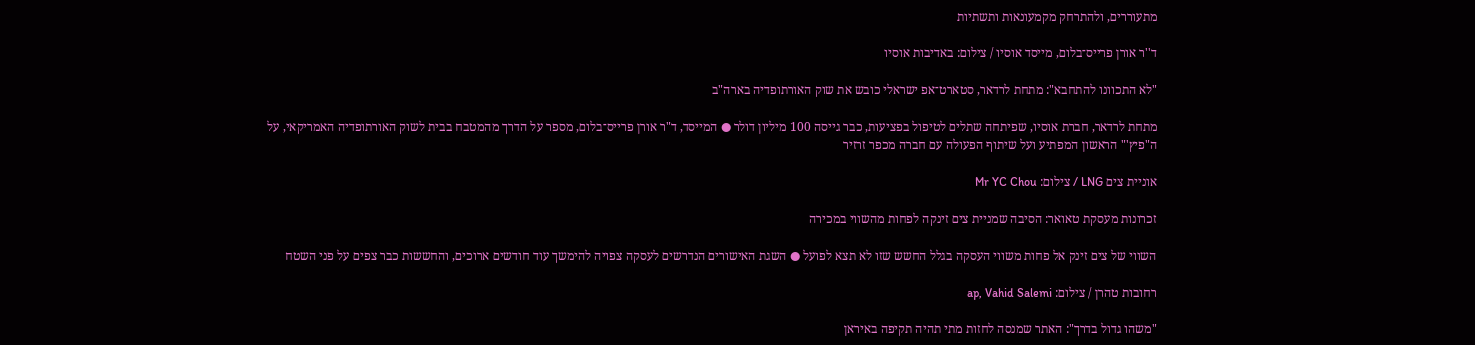מתעוררים, ולהתרחק מקמעונאות ותשתיות

ד''ר אורן פרייס־בלום, מייסד אוסיו / צילום: באדיבות אוסיו

"לא התכוונו להתחבא": מתחת לרדאר, סטארט־אפ ישראלי כובש את שוק האורתופדיה בארה"ב

מתחת לרדאר, חברת אוסיו, שפיתחה שתלים לטיפול בפציעות, כבר גייסה 100 מיליון דולר ● המייסד, ד"ר אורן פרייס־בלום, מספר על הדרך מהמטבח בבית לשוק האורתופדיה האמריקאי, על ה"פיץ'" הראשון המפתיע ועל שיתוף הפעולה עם חברה מכפר זרזיר

אוניית צים LNG / צילום: Mr YC Chou

זכרונות מעסקת טאואר: הסיבה שמניית צים זינקה לפחות מהשווי במכירה

השווי של צים זינק אל פחות משווי העסקה בגלל החשש שזו לא תצא לפועל ● השגת האישורים הנדרשים לעסקה צפויה להימשך עוד חודשים ארוכים, והחששות כבר צפים על פני השטח

רחובות טהרן / צילום: ap, Vahid Salemi

"משהו גדול בדרך": האתר שמנסה לחזות מתי תהיה תקיפה באיראן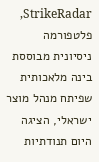StrikeRadar, פלטפורמה ניסיונית מבוססת בינה מלאכותית שפיתח מנהל מוצר ישראלי, הציגה היום תנודתיות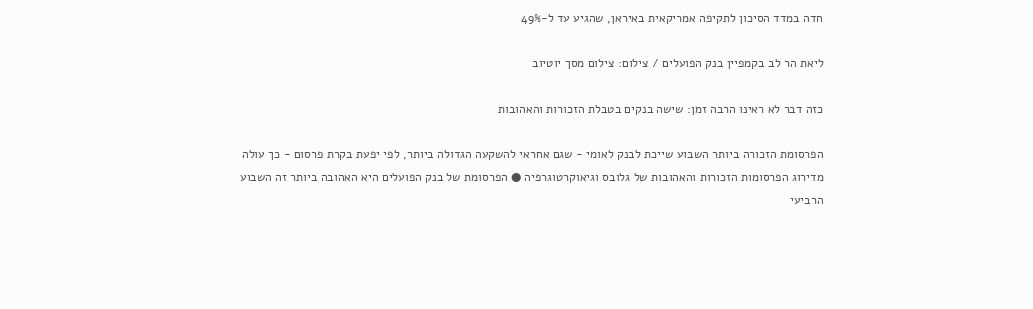חדה במדד הסיכון לתקיפה אמריקאית באיראן, שהגיע עד ל-49%

ליאת הר לב בקמפיין בנק הפועלים / צילום: צילום מסך יוטיוב

כזה דבר לא ראינו הרבה זמן: שישה בנקים בטבלת הזכורות והאהובות

הפרסומת הזכורה ביותר השבוע שייכת לבנק לאומי - שגם אחראי להשקעה הגדולה ביותר, לפי יפעת בקרת פרסום - כך עולה מדירוג הפרסומות הזכורות והאהובות של גלובס וגיאוקרטוגרפיה ● הפרסומת של בנק הפועלים היא האהובה ביותר זה השבוע הרביעי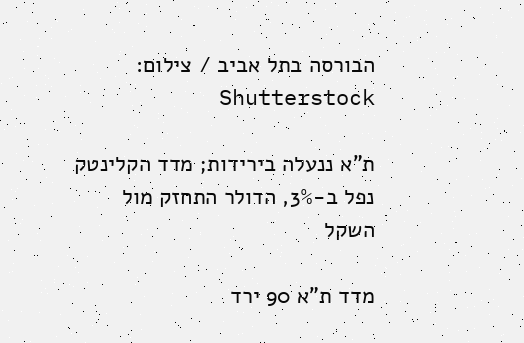הבורסה בתל אביב / צילום: Shutterstock

ת"א ננעלה בירידות; מדד הקלינטק נפל ב-3%, הדולר התחזק מול השקל

מדד ת"א 90 ירד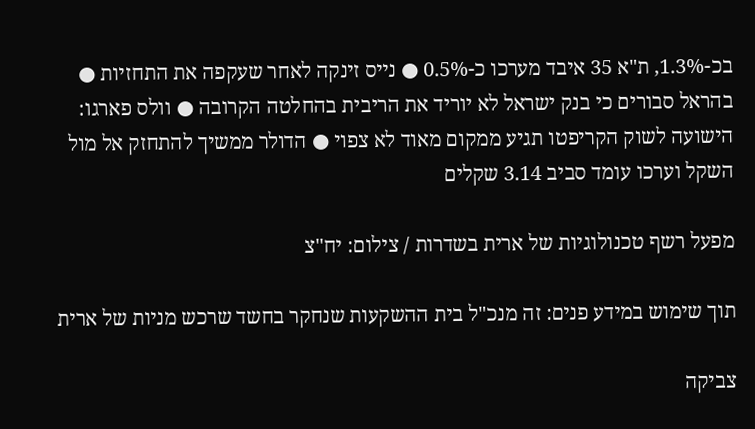בכ-1.3%, ת"א 35 איבד מערכו כ-0.5% ● נייס זינקה לאחר שעקפה את התחזיות ● בהראל סבורים כי בנק ישראל לא יוריד את הריבית בהחלטה הקרובה ● וולס פארגו: הישועה לשוק הקריפטו תגיע ממקום מאוד לא צפוי ● הדולר ממשיך להתחזק אל מול השקל וערכו עומד סביב 3.14 שקלים

מפעל רשף טכנולוגיות של ארית בשדרות / צילום: יח''צ

תוך שימוש במידע פנים: זה מנכ"ל בית ההשקעות שנחקר בחשד שרכש מניות של ארית

צביקה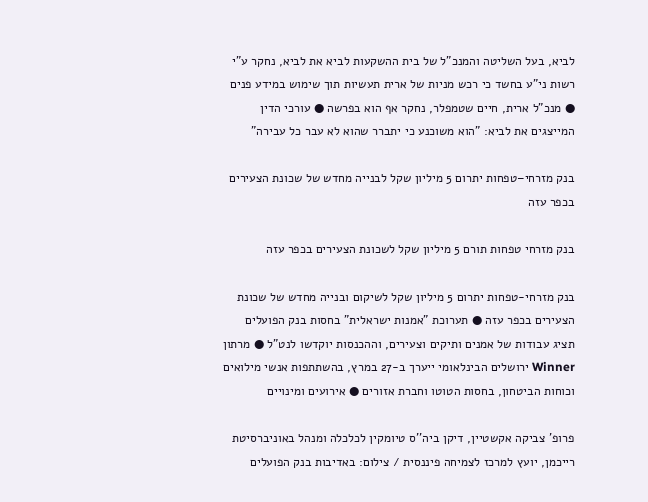לביא, בעל השליטה והמנכ"ל של בית ההשקעות לביא את לביא, נחקר ע"י רשות ני"ע בחשד כי רכש מניות של ארית תעשיות תוך שימוש במידע פנים ● מנכ"ל ארית, חיים שטמפלר, נחקר אף הוא בפרשה ● עורכי הדין המייצגים את לביא: "הוא משוכנע כי יתברר שהוא לא עבר כל עבירה"

בנק מזרחי–טפחות יתרום 5 מיליון שקל לבנייה מחדש של שכונת הצעירים בכפר עזה

בנק מזרחי טפחות תורם 5 מיליון שקל לשכונת הצעירים בכפר עזה

בנק מזרחי-טפחות יתרום 5 מיליון שקל לשיקום ובנייה מחדש של שכונת הצעירים בכפר עזה ● תערוכת "אמנות ישראלית" בחסות בנק הפועלים תציג עבודות של אמנים ותיקים וצעירים, וההכנסות יוקדשו לנט"ל ● מרתון Winner ירושלים הבינלאומי ייערך ב-27 במרץ, בהשתתפות אנשי מילואים וכוחות הביטחון, בחסות הטוטו וחברת אזורים ● אירועים ומינויים

פרופ' צביקה אקשטיין, דיקן ביה''ס טיומקין לכלכלה ומנהל באוניברסיטת רייכמן, יועץ למרכז לצמיחה פיננסית / צילום: באדיבות בנק הפועלים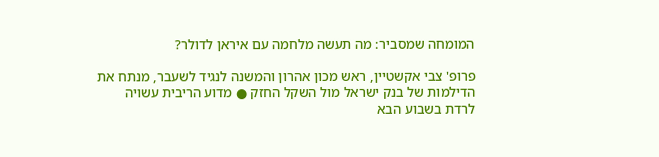המומחה שמסביר: מה תעשה מלחמה עם איראן לדולר?

פרופ' צבי אקשטיין, ראש מכון אהרון והמשנה לנגיד לשעבר, מנתח את הדילמות של בנק ישראל מול השקל החזק ● מדוע הריבית עשויה לרדת בשבוע הבא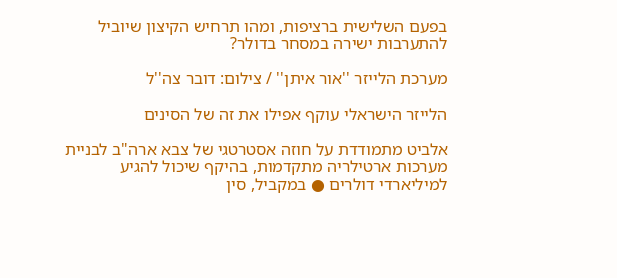בפעם השלישית ברציפות, ומהו תרחיש הקיצון שיוביל להתערבות ישירה במסחר בדולר?

מערכת הלייזר ''אור איתן'' / צילום: דובר צה''ל

הלייזר הישראלי עוקף אפילו את זה של הסינים

אלביט מתמודדת על חוזה אסטרטגי של צבא ארה"ב לבניית מערכות ארטילריה מתקדמות, בהיקף שיכול להגיע למיליארדי דולרים ● במקביל, סין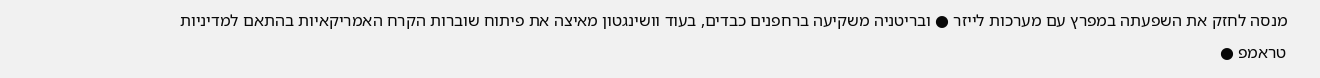מנסה לחזק את השפעתה במפרץ עם מערכות לייזר ● ובריטניה משקיעה ברחפנים כבדים, בעוד וושינגטון מאיצה את פיתוח שוברות הקרח האמריקאיות בהתאם למדיניות טראמפ ●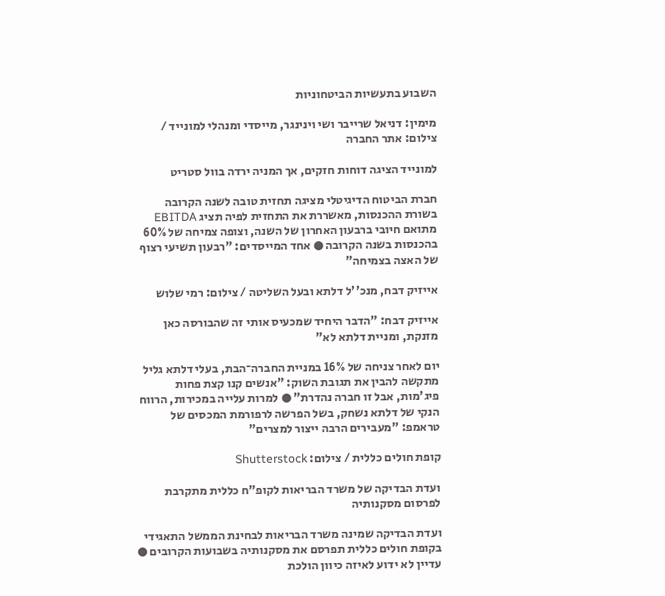השבוע בתעשיות הביטחוניות

מימין: דניאל שרייבר ושי וינינגר, מייסדי ומנהלי למונייד / צילום: אתר החברה

למונייד הציגה דוחות חזקים, אך המניה ירדה בוול סטריט

חברת הביטוח הדיגיטלי מציגה תחזית טובה לשנה הקרובה בשורת ההכנסות, מאשררת את התחזית לפיה תציג EBITDA מתואם חיובי ברבעון האחרון של השנה, וצופה צמיחה של 60% בהכנסות בשנה הקרובה ● אחד המייסדים: "רבעון תשיעי רצוף של האצה בצמיחה"

אייזיק דבח, מנכ''ל דלתא ובעל השליטה / צילום: רמי שלוש

אייזיק דבח: "הדבר היחיד שמכעיס אותי זה שהבורסה כאן מזנקת, ומניית דלתא לא"

יום לאחר צניחה של 16% במניית החברה־הבת, בעלי דלתא גליל מתקשה להבין את תגובת השוק: "אנשים קנו קצת פחות פיג'מות, אבל זו חברה נהדרת" ● למרות עלייה במכירות, הרווח הנקי של דלתא נשחק, בשל הפרשה לרפורמת המכסים של טראמפ: "מעבירים הרבה ייצור למצרים"

קופת חולים כללית / צילום: Shutterstock

ועדת הבדיקה של משרד הבריאות לקופ"ח כללית מתקרבת לפרסום מסקנותיה

ועדת הבדיקה שמינה משרד הבריאות לבחינת הממשל התאגידי בקופת חולים כללית תפרסם את מסקנותיה בשבועות הקרובים ● עדיין לא ידוע לאיזה כיוון הולכת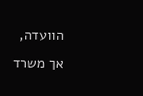הוועדה, אך משרד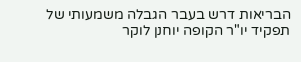הבריאות דרש בעבר הגבלה משמעותי של תפקיד יו"ר הקופה יוחנן לוקר